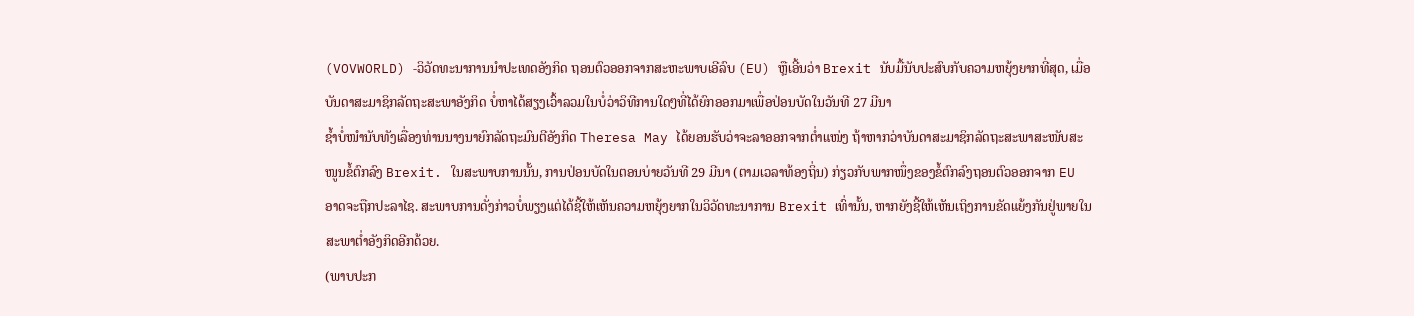(VOVWORLD) -ວິວັດທະນາການນຳປະເທດອັງກິດ ຖອນຕົວອອກຈາກສະຫະພາບເອີລົບ (EU) ຫຼືເອີ້ນວ່າ Brexit ນັບມື້ນັບປະສົບກັບຄວາມຫຍຸ້ງຍາກທີ່ສຸດ, ເມື່ອບັນດາສະມາຊິກລັດຖະສະພາອັງກິດ ບໍ່ຫາໄດ້ສຽງເວົ້າລວມໃນບໍ່ວ່າວິທີການໃດໆທີ່ໄດ້ຍົກອອກມາເພື່ອປ່ອນບັດໃນວັນທີ 27 ມີນາ
ຊ້ຳບໍ່ໜຳນັບທັງເລື່ອງທ່ານນາງນາຍົກລັດຖະມົນຕີອັງກິດ Theresa May ໄດ້ຍອນຮັບວ່າຈະລາອອກຈາກຕ່ຳແໜ່ງ ຖ້າຫາກວ່າບັນດາສະມາຊິກລັດຖະສະພາສະໜັບສະໜູນຂໍ້ຕົກລົງ Brexit. ໃນສະພາບການນັ້ນ, ການປ່ອນບັດໃນຕອນບ່າຍວັນທີ 29 ມີນາ (ຕາມເວລາທ້ອງຖິ່ນ) ກ່ຽວກັບພາກໜຶ່ງຂອງຂໍ້ຕົກລົງຖອນຕົວອອກຈາກ EU ອາດຈະຖືກປະລາໄຊ. ສະພາບການດັ່ງກ່າວບໍ່ພຽງແຕ່ໄດ້ຊີ້ໃຫ້ເຫັນຄວາມຫຍຸ້ງຍາກໃນວິວັດທະນາການ Brexit ເທົ່ານັ້ນ, ຫາກຍັງຊີ້ໃຫ້ເຫັນເຖິງການຂັດແຍ້ງກັນຢູ່ພາຍໃນສະພາຕ່ຳອັງກິດອີກດ້ວຍ.
(ພາບປະກ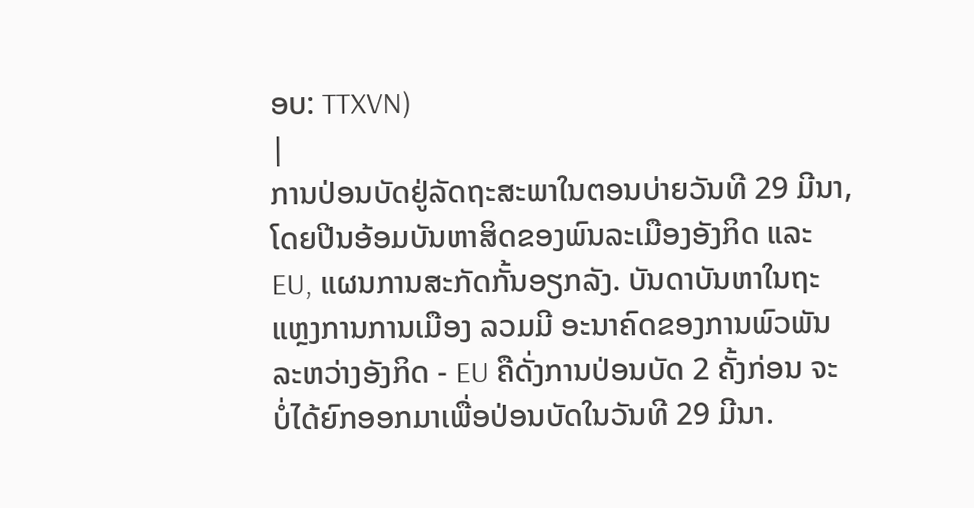ອບ: TTXVN)
|
ການປ່ອນບັດຢູ່ລັດຖະສະພາໃນຕອນບ່າຍວັນທີ 29 ມີນາ, ໂດຍປີນອ້ອມບັນຫາສິດຂອງພົນລະເມືອງອັງກິດ ແລະ EU, ແຜນການສະກັດກັ້ນອຽກລັງ. ບັນດາບັນຫາໃນຖະແຫຼງການການເມືອງ ລວມມີ ອະນາຄົດຂອງການພົວພັນລະຫວ່າງອັງກິດ - EU ຄືດັ່ງການປ່ອນບັດ 2 ຄັ້ງກ່ອນ ຈະບໍ່ໄດ້ຍົກອອກມາເພື່ອປ່ອນບັດໃນວັນທີ 29 ມີນາ.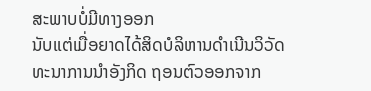ສະພາບບໍ່ມີທາງອອກ
ນັບແຕ່ເມື່ອຍາດໄດ້ສິດບໍລິຫານດຳເນີນວິວັດທະນາການນຳອັງກິດ ຖອນຕົວອອກຈາກ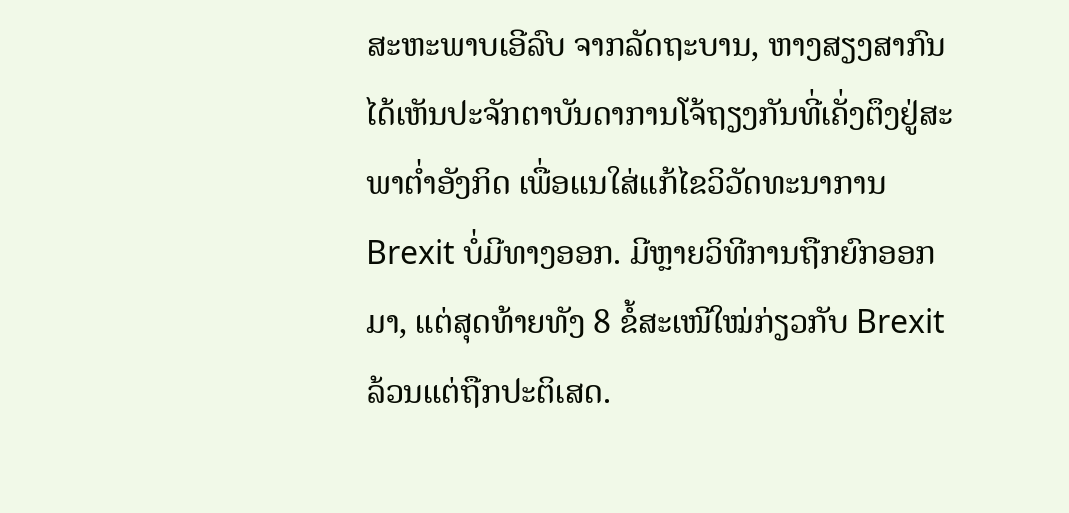ສະຫະພາບເອີລົບ ຈາກລັດຖະບານ, ຫາງສຽງສາກົນໄດ້ເຫັນປະຈັກຕາບັນດາການໂຈ້ຖຽງກັນທີ່ເຄັ່ງຕຶງຢູ່ສະພາຕ່ຳອັງກິດ ເພື່ອແນໃສ່ແກ້ໄຂວິວັດທະນາການ Brexit ບໍ່ມີທາງອອກ. ມີຫຼາຍວິທີການຖືກຍົກອອກມາ, ແຕ່ສຸດທ້າຍທັງ 8 ຂໍ້ສະເໜີໃໝ່ກ່ຽວກັບ Brexit ລ້ວນແຕ່ຖືກປະຕິເສດ.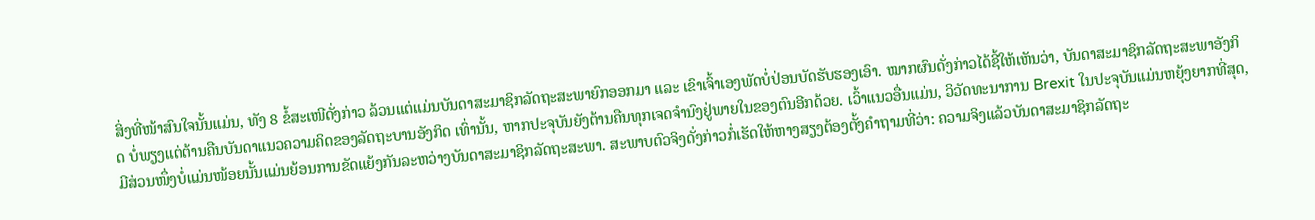ສິ່ງທີ່ໜ້າສົນໃຈນັ້ນແມ່ນ, ທັງ 8 ຂໍ້ສະເໜີດັ່ງກ່າວ ລ້ວນແຕ່ແມ່ນບັນດາສະມາຊິກລັດຖະສະພາຍົກອອກມາ ແລະ ເຂົາເຈົ້າເອງພັດບໍ່ປ່ອນບັດຮັບຮອງເອົາ. ໝາກຜົນດັ່ງກ່າວໄດ້ຊີ້ໃຫ້ເຫັນວ່າ, ບັນດາສະມາຊິກລັດຖະສະພາອັງກິດ ບໍ່ພຽງແຕ່ຕ້ານຄືນບັນດາແນວຄວາມຄິດຂອງລັດຖະບານອັງກິດ ເທົ່ານັ້ນ, ຫາກປະຈຸບັນຍັງຕ້ານຄືນທຸກເຈດຈຳນົງຢູ່ພາຍໃນຂອງຕົນອີກດ້ວຍ. ເວົ້າແນວອື່ນແມ່ນ, ວິວັດທະນາການ Brexit ໃນປະຈຸບັນແມ່ນຫຍຸ້ງຍາກທີ່ສຸດ, ມີສ່ວນໜຶ່ງບໍ່ແມ່ນໜ້ອຍນັ້ນແມ່ນຍ້ອນການຂັດແຍ້ງກັນລະຫວ່າງບັນດາສະມາຊິກລັດຖະສະພາ. ສະພາບຕົວຈິງດັ່ງກ່າວກໍ່ເຮັດໃຫ້ຫາງສຽງຕ້ອງຕັ້ງຄຳຖາມທີ່ວ່າ: ຄວາມຈິງແລ້ວບັນດາສະມາຊິກລັດຖະ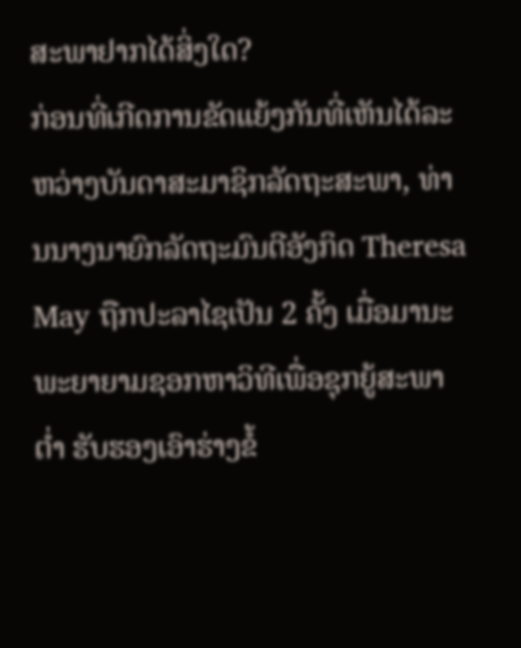ສະພາຢາກໄດ້ສິ່ງໃດ?
ກ່ອນທີ່ເກີດການຂັດແຍ້ງກັນທີ່ເຫັນໄດ້ລະຫວ່າງບັນດາສະມາຊິກລັດຖະສະພາ, ທ່ານນາງນາຍົກລັດຖະມົນຕີອັງກິດ Theresa May ຖືກປະລາໄຊເປັນ 2 ຄັ້ງ ເມື່ອມານະພະຍາຍາມຊອກຫາວິທີເພື່ອຊຸກຍູ້ສະພາຕ່ຳ ຮັບຮອງເອົາຮ່າງຂໍ້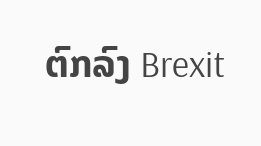ຕົກລົງ Brexit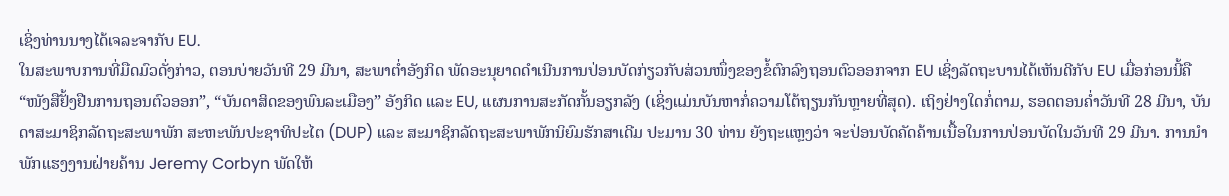ເຊິ່ງທ່ານນາງໄດ້ເຈລະຈາກັບ EU.
ໃນສະພາບການທີ່ມືດມົວດັ່ງກ່າວ, ຕອນບ່າຍວັນທີ 29 ມີນາ, ສະພາຕ່ຳອັງກິດ ພັດອະນຸຍາດດຳເນີນການປ່ອນບັດກ່ຽວກັບສ່ວນໜຶ່ງຂອງຂໍ້ຕົກລົງຖອນຕົວອອກຈາກ EU ເຊິ່ງລັດຖະບານໄດ້ເຫັນດີກັບ EU ເມື່ອກ່ອນນີ້ຄື “ໜັງສືຢັ້ງຢືນການຖອນຕົວອອກ”, “ບັນດາສິດຂອງພົນລະເມືອງ” ອັງກິດ ແລະ EU, ແຜນການສະກັດກັ້ນອຽກລັງ (ເຊິ່ງແມ່ນບັນຫາກໍ່ຄວາມໂຕ້ຖຽນກັນຫຼາຍທີ່ສຸດ). ເຖິງຢ່າງໃດກໍ່ຕາມ, ຮອດຕອນຄ່ຳວັນທີ 28 ມີນາ, ບັນດາສະມາຊິກລັດຖະສະພາພັກ ສະຫະພັນປະຊາທິປະໄຕ (DUP) ແລະ ສະມາຊິກລັດຖະສະພາພັກນິຍົມຮັກສາເດີມ ປະມານ 30 ທ່ານ ຍັງຖະແຫຼງວ່າ ຈະປ່ອນບັດຄັດຄ້ານເນື້ອໃນການປ່ອນບັດໃນວັນທີ 29 ມີນາ. ການນຳພັກແຮງງານຝ່າຍຄ້ານ Jeremy Corbyn ພັດໃຫ້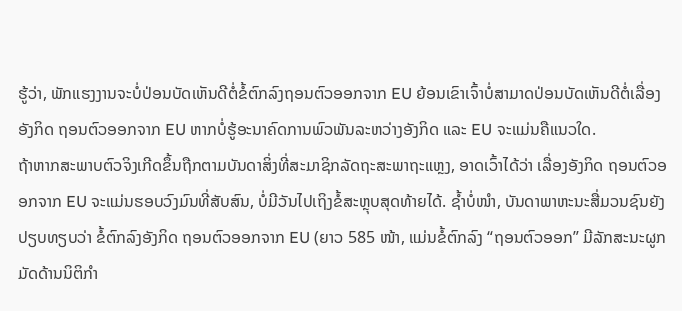ຮູ້ວ່າ, ພັກແຮງງານຈະບໍ່ປ່ອນບັດເຫັນດີຕໍ່ຂໍ້ຕົກລົງຖອນຕົວອອກຈາກ EU ຍ້ອນເຂົາເຈົ້າບໍ່ສາມາດປ່ອນບັດເຫັນດີຕໍ່ເລື່ອງອັງກິດ ຖອນຕົວອອກຈາກ EU ຫາກບໍ່ຮູ້ອະນາຄົດການພົວພັນລະຫວ່າງອັງກິດ ແລະ EU ຈະແມ່ນຄືແນວໃດ.
ຖ້າຫາກສະພາບຕົວຈິງເກີດຂຶ້ນຖືກຕາມບັນດາສິ່ງທີ່ສະມາຊິກລັດຖະສະພາຖະແຫຼງ, ອາດເວົ້າໄດ້ວ່າ ເລື່ອງອັງກິດ ຖອນຕົວອອກຈາກ EU ຈະແມ່ນຮອບວົງມົນທີ່ສັບສົນ, ບໍ່ມີວັນໄປເຖິງຂໍ້ສະຫຼຸບສຸດທ້າຍໄດ້. ຊ້ຳບໍ່ໜຳ, ບັນດາພາຫະນະສື່ມວນຊົນຍັງປຽບທຽບວ່າ ຂໍ້ຕົກລົງອັງກິດ ຖອນຕົວອອກຈາກ EU (ຍາວ 585 ໜ້າ, ແມ່ນຂໍ້ຕົກລົງ “ຖອນຕົວອອກ” ມີລັກສະນະຜູກມັດດ້ານນິຕິກຳ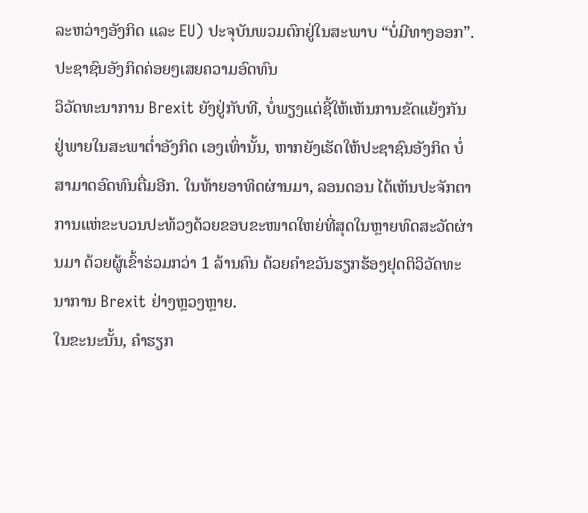ລະຫວ່າງອັງກິດ ແລະ EU) ປະຈຸບັນພວມຕົກຢູ່ໃນສະພາບ “ບໍ່ມີທາງອອກ”.
ປະຊາຊົນອັງກິດຄ່ອຍໆເສຍຄວາມອົດທົນ
ວິວັດທະນາການ Brexit ຍັງຢູ່ກັບທີ, ບໍ່ພຽງແຕ່ຊີ້ໃຫ້ເຫັນການຂັດແຍ້ງກັນຢູ່ພາຍໃນສະພາຕ່ຳອັງກິດ ເອງເທົ່ານັ້ນ, ຫາກຍັງເຮັດໃຫ້ປະຊາຊົນອັງກິດ ບໍ່ສາມາດອົດທົນຕື່ມອີກ. ໃນທ້າຍອາທິດຜ່ານມາ, ລອນດອນ ໄດ້ເຫັນປະຈັກຕາການແຫ່ຂະບວນປະທ້ວງດ້ວຍຂອບຂະໜາດໃຫຍ່ທີ່ສຸດໃນຫຼາຍທົດສະວັດຜ່ານມາ ດ້ວຍຜູ້ເຂົ້າຮ່ວມກວ່າ 1 ລ້ານຄົນ ດ້ວຍຄຳຂວັນຮຽກຮ້ອງຢຸດຕິວິວັດທະນາການ Brexit ຢ່າງຫຼວງຫຼາຍ.
ໃນຂະນະນັ້ນ, ຄຳຮຽກ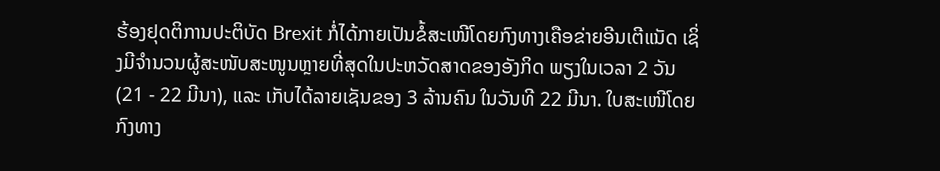ຮ້ອງຢຸດຕິການປະຕິບັດ Brexit ກໍ່ໄດ້ກາຍເປັນຂໍ້ສະເໜີໂດຍກົງທາງເຄືອຂ່າຍອີນເຕີແນັດ ເຊິ່ງມີຈຳນວນຜູ້ສະໜັບສະໜູນຫຼາຍທີ່ສຸດໃນປະຫວັດສາດຂອງອັງກິດ ພຽງໃນເວລາ 2 ວັນ (21 - 22 ມີນາ), ແລະ ເກັບໄດ້ລາຍເຊັນຂອງ 3 ລ້ານຄົນ ໃນວັນທີ 22 ມີນາ. ໃບສະເໜີໂດຍກົງທາງ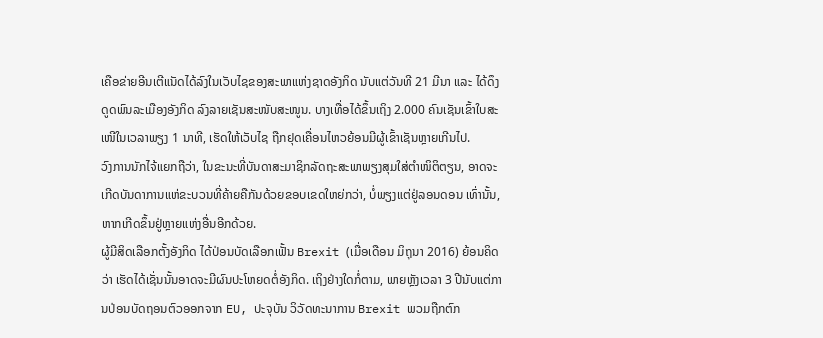ເຄືອຂ່າຍອີນເຕີແນັດໄດ້ລົງໃນເວັບໄຊຂອງສະພາແຫ່ງຊາດອັງກິດ ນັບແຕ່ວັນທີ 21 ມີນາ ແລະ ໄດ້ດຶງດູດພົນລະເມືອງອັງກິດ ລົງລາຍເຊັນສະໜັບສະໜູນ. ບາງເທື່ອໄດ້ຂຶ້ນເຖິງ 2.000 ຄົນເຊັນເຂົ້າໃບສະເໜີໃນເວລາພຽງ 1 ນາທີ, ເຮັດໃຫ້ເວັບໄຊ ຖືກຢຸດເຄື່ອນໄຫວຍ້ອນມີຜູ້ເຂົ້າເຊັນຫຼາຍເກີນໄປ.
ວົງການນັກໄຈ້ແຍກຖືວ່າ, ໃນຂະນະທີ່ບັນດາສະມາຊິກລັດຖະສະພາພຽງສຸມໃສ່ຕຳໜິຕິຕຽນ, ອາດຈະເກີດບັນດາການແຫ່ຂະບວນທີ່ຄ້າຍຄືກັນດ້ວຍຂອບເຂດໃຫຍ່ກວ່າ, ບໍ່ພຽງແຕ່ຢູ່ລອນດອນ ເທົ່ານັ້ນ, ຫາກເກີດຂຶ້ນຢູ່ຫຼາຍແຫ່ງອື່ນອີກດ້ວຍ.
ຜູ້ມີສິດເລືອກຕັ້ງອັງກິດ ໄດ້ປ່ອນບັດເລືອກເຟັ້ນ Brexit (ເມື່ອເດືອນ ມິຖຸນາ 2016) ຍ້ອນຄິດວ່າ ເຮັດໄດ້ເຊັ່ນນັ້ນອາດຈະມີຜົນປະໂຫຍດຕໍ່ອັງກິດ. ເຖິງຢ່າງໃດກໍ່ຕາມ, ພາຍຫຼັງເວລາ 3 ປີນັບແຕ່ການປ່ອນບັດຖອນຕົວອອກຈາກ EU, ປະຈຸບັນ ວິວັດທະນາການ Brexit ພວມຖືກຕົກ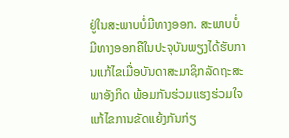ຢູ່ໃນສະພາບບໍ່ມີທາງອອກ. ສະພາບບໍ່ມີທາງອອກຄືໃນປະຈຸບັນພຽງໄດ້ຮັບການແກ້ໄຂເມື່ອບັນດາສະມາຊິກລັດຖະສະພາອັງກິດ ພ້ອມກັນຮ່ວມແຮງຮ່ວມໃຈແກ້ໄຂການຂັດແຍ້ງກັນກ່ຽ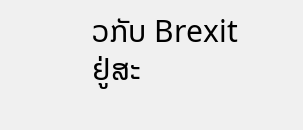ວກັບ Brexit ຢູ່ສະ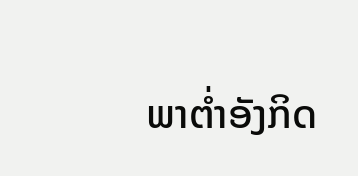ພາຕ່ຳອັງກິດ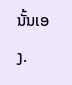ນັ້ນເອງ.